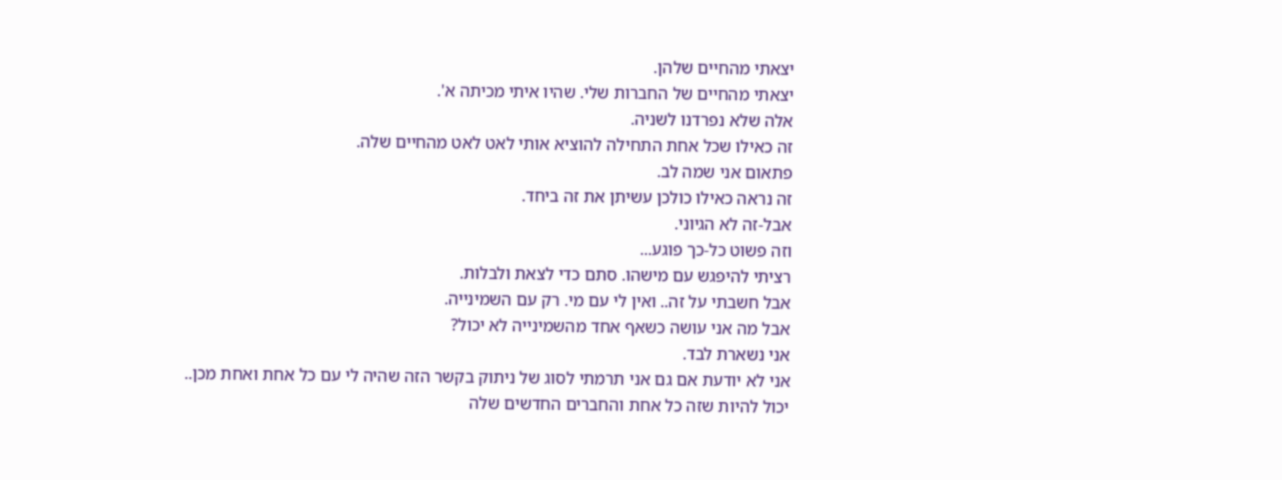יצאתי מהחיים שלהן.
יצאתי מהחיים של החברות שלי. שהיו איתי מכיתה א'.
אלה שלא נפרדנו לשניה.
זה כאילו שכל אחת התחילה להוציא אותי לאט לאט מהחיים שלה.
פתאום אני שמה לב.
זה נראה כאילו כולכן עשיתן את זה ביחד.
אבל-זה לא הגיוני.
וזה פשוט כל-כך פוגע...
רציתי להיפגש עם מישהו. סתם כדי לצאת ולבלות.
אבל חשבתי על זה.. ואין לי עם מי. רק עם השמינייה.
אבל מה אני עושה כשאף אחד מהשמינייה לא יכול?
אני נשארת לבד.
אני לא יודעת אם גם אני תרמתי לסוג של ניתוק בקשר הזה שהיה לי עם כל אחת ואחת מכן..
יכול להיות שזה כל אחת והחברים החדשים שלה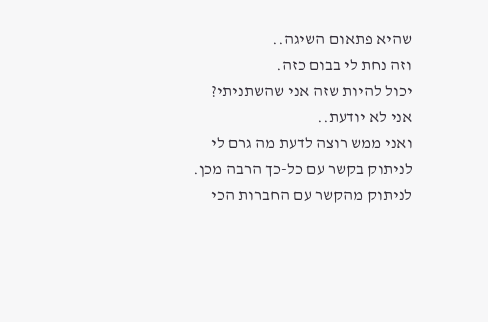שהיא פתאום השיגה..
וזה נחת לי בבום כזה.
יכול להיות שזה אני שהשתניתי?
אני לא יודעת..
ואני ממש רוצה לדעת מה גרם לי לניתוק בקשר עם כל-כך הרבה מכן.
לניתוק מהקשר עם החברות הכי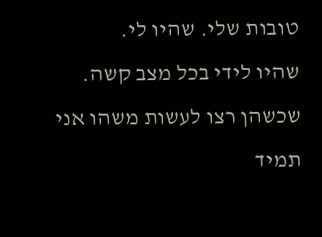טובות שלי. שהיו לי.
שהיו לידי בכל מצב קשה.
שכשהן רצו לעשות משהו אני תמיד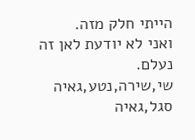הייתי חלק מזה.
ואני לא יודעת לאן זה נעלם.
שי,שירה,נטע,גאיה סגל,גאיה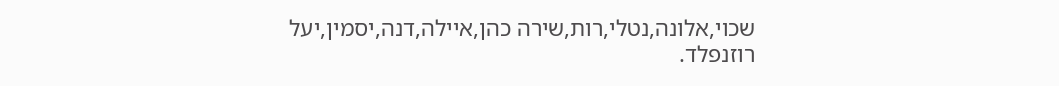שכוי,אלונה,נטלי,רות,שירה כהן,איילה,דנה,יסמין,יעל רוזנפלד.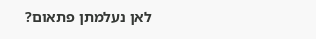לאן נעלמתן פתאום?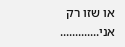או שזו רק אני.............